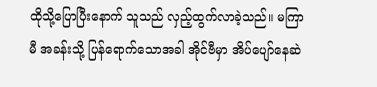ထိုသို့ပြောပြီးနောက် သူသည် လှည့်ထွက်လာခဲ့သည်။ မကြာမီ အခန်းသို့ ပြန်ရောက်သောအခါ အိုင်ဗီမှာ အိပ်ပျော်နေဆဲ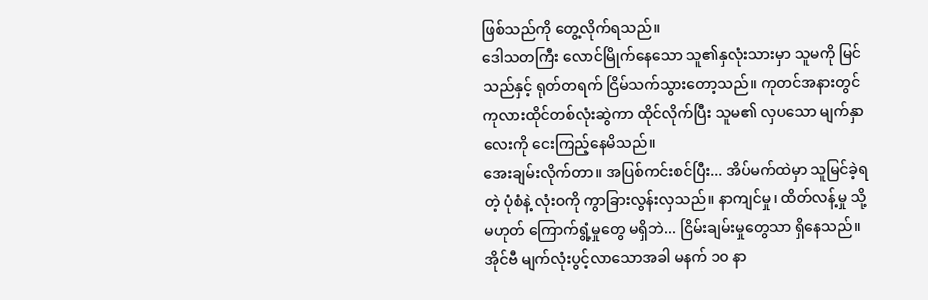ဖြစ်သည်ကို တွေ့လိုက်ရသည်။
ဒေါသတကြီး လောင်မြိုက်နေသော သူ၏နှလုံးသားမှာ သူမကို မြင်သည်နှင့် ရုတ်တရက် ငြိမ်သက်သွားတော့သည်။ ကုတင်အနားတွင် ကုလားထိုင်တစ်လုံးဆွဲကာ ထိုင်လိုက်ပြီး သူမ၏ လှပသော မျက်နှာလေးကို ငေးကြည့်နေမိသည်။
အေးချမ်းလိုက်တာ။ အပြစ်ကင်းစင်ပြီး... အိပ်မက်ထဲမှာ သူမြင်ခဲ့ရတဲ့ ပုံစံနဲ့ လုံးဝကို ကွာခြားလွန်းလှသည်။ နာကျင်မှု၊ ထိတ်လန့်မှု သို့မဟုတ် ကြောက်ရွံ့မှုတွေ မရှိဘဲ... ငြိမ်းချမ်းမှုတွေသာ ရှိနေသည်။
အိုင်ဗီ မျက်လုံးပွင့်လာသောအခါ မနက် ၁၀ နာ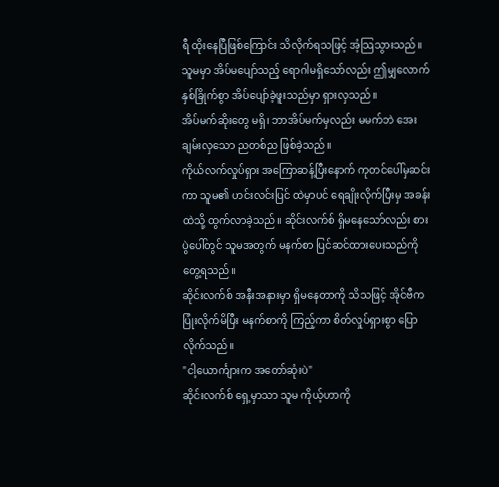ရီ ထိုးနေပြီဖြစ်ကြောင်း သိလိုက်ရသဖြင့် အံ့သြသွားသည်။ သူမမှာ အိပ်မပျော်သည့် ရောဂါမရှိသော်လည်း ဤမျှလောက် နှစ်ခြိုက်စွာ အိပ်ပျော်ခဲ့ဖူးသည်မှာ ရှားလှသည်။
အိပ်မက်ဆိုးတွေ မရှိ၊ ဘာအိပ်မက်မှလည်း မမက်ဘဲ အေးချမ်းလှသော ညတစ်ည ဖြစ်ခဲ့သည်။
ကိုယ်လက်လှုပ်ရှား အကြောဆန့်ပြီးနောက် ကုတင်ပေါ်မှဆင်းကာ သူမ၏ ဟင်းလင်းပြင် ထဲမှာပင် ရေချိုးလိုက်ပြီးမှ အခန်းထဲသို့ ထွက်လာခဲ့သည်။ ဆိုင်းလက်စ် ရှိမနေသော်လည်း စားပွဲပေါ်တွင် သူမအတွက် မနက်စာ ပြင်ဆင်ထားပေးသည်ကို တွေ့ရသည်။
ဆိုင်းလက်စ် အနီးအနားမှာ ရှိမနေတာကို သိသဖြင့် အိုင်ဗီက ပြုံးလိုက်မိပြီး မနက်စာကို ကြည့်ကာ စိတ်လှုပ်ရှားစွာ ပြောလိုက်သည်။
"ငါ့ယောင်္ကျားက အတော်ဆုံးပဲ"
ဆိုင်းလက်စ် ရှေ့မှာသာ သူမ ကိုယ့်ဟာကို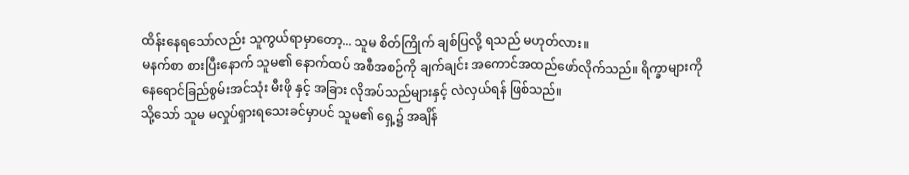ထိန်းနေရသော်လည်း သူကွယ်ရာမှာတော့... သူမ စိတ်ကြိုက် ချစ်ပြလို့ ရသည် မဟုတ်လား။
မနက်စာ စားပြီးနောက် သူမ၏ နောက်ထပ် အစီအစဉ်ကို ချက်ချင်း အကောင်အထည်ဖော်လိုက်သည်။ ရိက္ခာများကို နေရောင်ခြည်စွမ်းအင်သုံး မီးဖို နှင့် အခြား လိုအပ်သည်များနှင့် လဲလှယ်ရန် ဖြစ်သည်။
သို့သော် သူမ မလှုပ်ရှားရသေးခင်မှာပင် သူမ၏ ရှေ့၌ အချိန်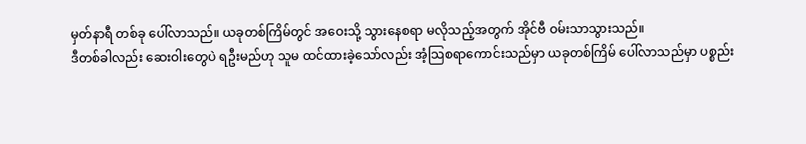မှတ်နာရီ တစ်ခု ပေါ်လာသည်။ ယခုတစ်ကြိမ်တွင် အဝေးသို့ သွားနေစရာ မလိုသည့်အတွက် အိုင်ဗီ ဝမ်းသာသွားသည်။
ဒီတစ်ခါလည်း ဆေးဝါးတွေပဲ ရဦးမည်ဟု သူမ ထင်ထားခဲ့သော်လည်း အံ့သြစရာကောင်းသည်မှာ ယခုတစ်ကြိမ် ပေါ်လာသည်မှာ ပစ္စည်း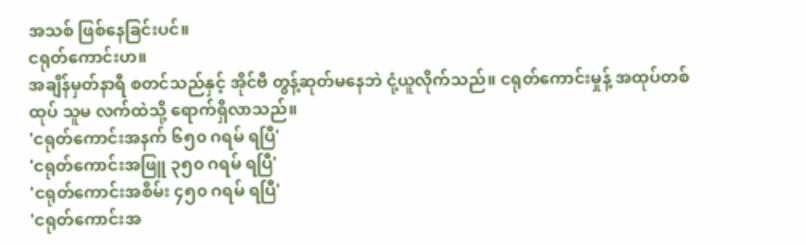အသစ် ဖြစ်နေခြင်းပင်။
ငရုတ်ကောင်းဟ။
အချိန်မှတ်နာရီ စတင်သည်နှင့် အိုင်ဗီ တွန့်ဆုတ်မနေဘဲ ငုံ့ယူလိုက်သည်။ ငရုတ်ကောင်းမှုန့် အထုပ်တစ်ထုပ် သူမ လက်ထဲသို့ ရောက်ရှိလာသည်။
'ငရုတ်ကောင်းအနက် ၆၅၀ ဂရမ် ရပြီ'
'ငရုတ်ကောင်းအဖြူ ၃၅၀ ဂရမ် ရပြီ'
'ငရုတ်ကောင်းအစိမ်း ၄၅၀ ဂရမ် ရပြီ'
'ငရုတ်ကောင်းအ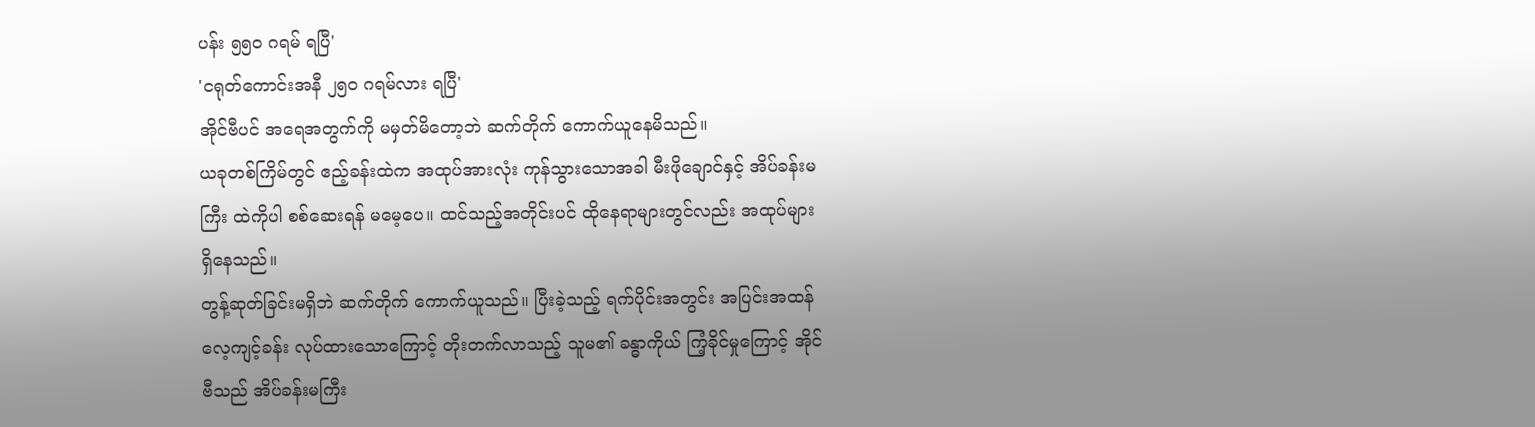ပန်း ၅၅၀ ဂရမ် ရပြီ'
'ငရုတ်ကောင်းအနီ ၂၅၀ ဂရမ်လား ရပြီ'
အိုင်ဗီပင် အရေအတွက်ကို မမှတ်မိတော့ဘဲ ဆက်တိုက် ကောက်ယူနေမိသည်။
ယခုတစ်ကြိမ်တွင် ဧည့်ခန်းထဲက အထုပ်အားလုံး ကုန်သွားသောအခါ မီးဖိုချောင်နှင့် အိပ်ခန်းမကြီး ထဲကိုပါ စစ်ဆေးရန် မမေ့ပေ။ ထင်သည့်အတိုင်းပင် ထိုနေရာများတွင်လည်း အထုပ်များ ရှိနေသည်။
တွန့်ဆုတ်ခြင်းမရှိဘဲ ဆက်တိုက် ကောက်ယူသည်။ ပြီးခဲ့သည့် ရက်ပိုင်းအတွင်း အပြင်းအထန် လေ့ကျင့်ခန်း လုပ်ထားသောကြောင့် တိုးတက်လာသည့် သူမ၏ ခန္ဓာကိုယ် ကြံ့ခိုင်မှုကြောင့် အိုင်ဗီသည် အိပ်ခန်းမကြီး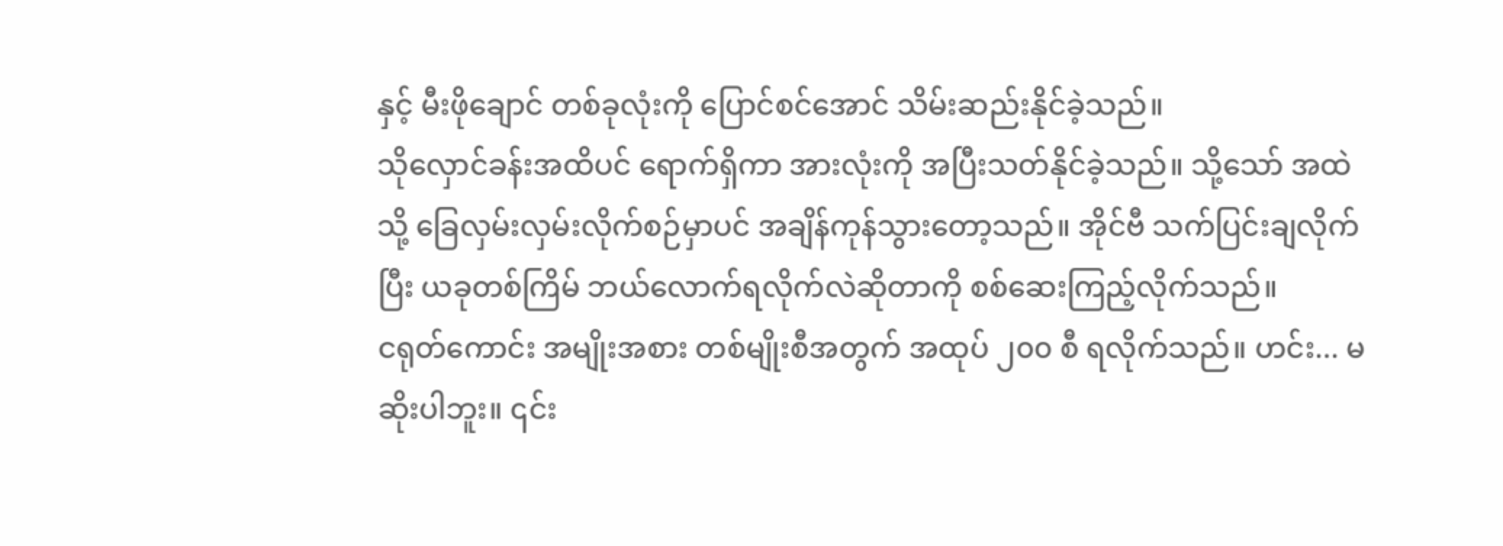နှင့် မီးဖိုချောင် တစ်ခုလုံးကို ပြောင်စင်အောင် သိမ်းဆည်းနိုင်ခဲ့သည်။
သိုလှောင်ခန်းအထိပင် ရောက်ရှိကာ အားလုံးကို အပြီးသတ်နိုင်ခဲ့သည်။ သို့သော် အထဲသို့ ခြေလှမ်းလှမ်းလိုက်စဉ်မှာပင် အချိန်ကုန်သွားတော့သည်။ အိုင်ဗီ သက်ပြင်းချလိုက်ပြီး ယခုတစ်ကြိမ် ဘယ်လောက်ရလိုက်လဲဆိုတာကို စစ်ဆေးကြည့်လိုက်သည်။
ငရုတ်ကောင်း အမျိုးအစား တစ်မျိုးစီအတွက် အထုပ် ၂၀၀ စီ ရလိုက်သည်။ ဟင်း... မဆိုးပါဘူး။ ၎င်း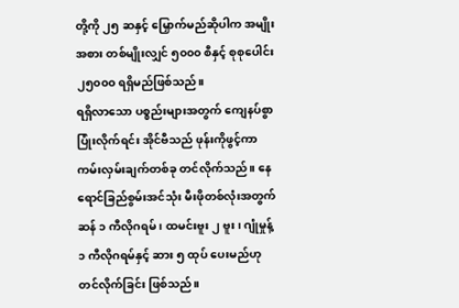တို့ကို ၂၅ ဆနှင့် မြှောက်မည်ဆိုပါက အမျိုးအစား တစ်မျိုးလျှင် ၅၀၀၀ စီနှင့် စုစုပေါင်း ၂၅၀၀၀ ရရှိမည်ဖြစ်သည်။
ရရှိလာသော ပစ္စည်းများအတွက် ကျေနပ်စွာ ပြုံးလိုက်ရင်း အိုင်ဗီသည် ဖုန်းကိုဖွင့်ကာ ကမ်းလှမ်းချက်တစ်ခု တင်လိုက်သည်။ နေရောင်ခြည်စွမ်းအင်သုံး မီးဖိုတစ်လုံးအတွက် ဆန် ၁ ကီလိုဂရမ်၊ ထမင်းဗူး ၂ ဗူး၊ ဂျုံမှုန့် ၁ ကီလိုဂရမ်နှင့် ဆား ၅ ထုပ် ပေးမည်ဟု တင်လိုက်ခြင်း ဖြစ်သည်။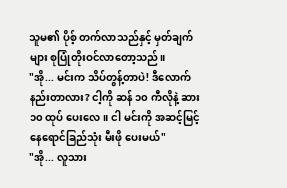သူမ၏ ပိုစ့် တက်လာသည်နှင့် မှတ်ချက်များ စုပြုံတိုးဝင်လာတော့သည်။
"အို... မင်းက သိပ်တွန့်တာပဲ! ဒီလောက် နည်းတာလား? ငါ့ကို ဆန် ၁၀ ကီလိုနဲ့ ဆား ၁၀ ထုပ် ပေးလေ။ ငါ မင်းကို အဆင့်မြင့် နေရောင်ခြည်သုံး မီးဖို ပေးမယ်"
"အို... လူသား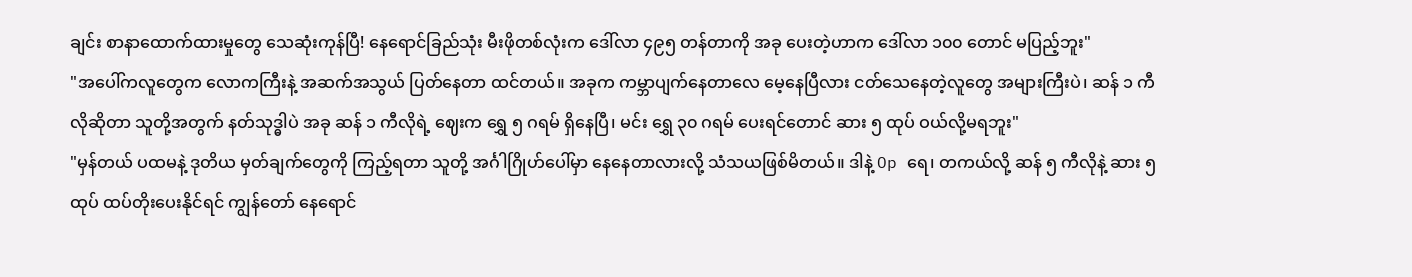ချင်း စာနာထောက်ထားမှုတွေ သေဆုံးကုန်ပြီ! နေရောင်ခြည်သုံး မီးဖိုတစ်လုံးက ဒေါ်လာ ၄၉၅ တန်တာကို အခု ပေးတဲ့ဟာက ဒေါ်လာ ၁၀၀ တောင် မပြည့်ဘူး"
"အပေါ်ကလူတွေက လောကကြီးနဲ့ အဆက်အသွယ် ပြတ်နေတာ ထင်တယ်။ အခုက ကမ္ဘာပျက်နေတာလေ မေ့နေပြီလား ငတ်သေနေတဲ့လူတွေ အများကြီးပဲ၊ ဆန် ၁ ကီလိုဆိုတာ သူတို့အတွက် နတ်သုဒ္ဓါပဲ အခု ဆန် ၁ ကီလိုရဲ့ ဈေးက ရွှေ ၅ ဂရမ် ရှိနေပြီ၊ မင်း ရွှေ ၃၀ ဂရမ် ပေးရင်တောင် ဆား ၅ ထုပ် ဝယ်လို့မရဘူး"
"မှန်တယ် ပထမနဲ့ ဒုတိယ မှတ်ချက်တွေကို ကြည့်ရတာ သူတို့ အင်္ဂါဂြိုဟ်ပေါ်မှာ နေနေတာလားလို့ သံသယဖြစ်မိတယ်။ ဒါနဲ့ Op ရေ၊ တကယ်လို့ ဆန် ၅ ကီလိုနဲ့ ဆား ၅ ထုပ် ထပ်တိုးပေးနိုင်ရင် ကျွန်တော် နေရောင်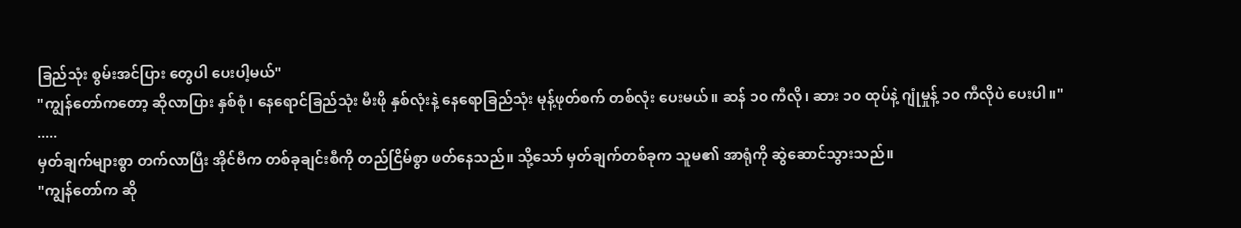ခြည်သုံး စွမ်းအင်ပြား တွေပါ ပေးပါ့မယ်"
"ကျွန်တော်ကတော့ ဆိုလာပြား နှစ်စုံ၊ နေရောင်ခြည်သုံး မီးဖို နှစ်လုံးနဲ့ နေရောခြည်သုံး မုန့်ဖုတ်စက် တစ်လုံး ပေးမယ်။ ဆန် ၁၀ ကီလို၊ ဆား ၁၀ ထုပ်နဲ့ ဂျုံမှုန့် ၁၀ ကီလိုပဲ ပေးပါ။"
.....
မှတ်ချက်များစွာ တက်လာပြီး အိုင်ဗီက တစ်ခုချင်းစီကို တည်ငြိမ်စွာ ဖတ်နေသည်။ သို့သော် မှတ်ချက်တစ်ခုက သူမ၏ အာရုံကို ဆွဲဆောင်သွားသည်။
"ကျွန်တော်က ဆို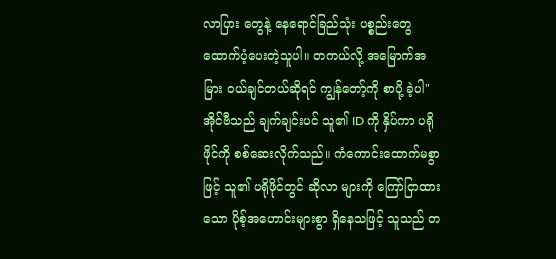လာပြား တွေနဲ့ နေရောင်ခြည်သုံး ပစ္စည်းတွေ ထောက်ပံ့ပေးတဲ့သူပါ။ တကယ်လို့ အမြောက်အမြား ဝယ်ချင်တယ်ဆိုရင် ကျွန်တော့်ကို စာပို့ ခဲ့ပါ"
အိုင်ဗီသည် ချက်ချင်းပင် သူ၏ ID ကို နှိပ်ကာ ပရိုဖိုင်ကို စစ်ဆေးလိုက်သည်။ ကံကောင်းထောက်မစွာဖြင့် သူ၏ ပရိုဖိုင်တွင် ဆိုလာ များကို ကြော်ငြာထားသော ပိုစ့်အဟောင်းများစွာ ရှိနေသဖြင့် သူသည် တ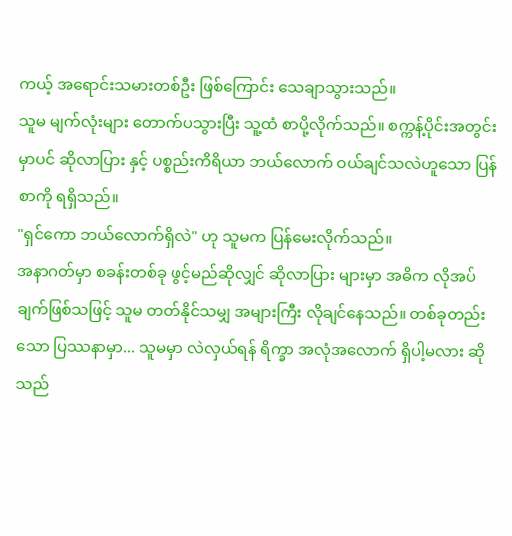ကယ့် အရောင်းသမားတစ်ဦး ဖြစ်ကြောင်း သေချာသွားသည်။
သူမ မျက်လုံးများ တောက်ပသွားပြီး သူ့ထံ စာပို့လိုက်သည်။ စက္ကန့်ပိုင်းအတွင်းမှာပင် ဆိုလာပြား နှင့် ပစ္စည်းကိရိယာ ဘယ်လောက် ဝယ်ချင်သလဲဟူသော ပြန်စာကို ရရှိသည်။
"ရှင်ကော ဘယ်လောက်ရှိလဲ" ဟု သူမက ပြန်မေးလိုက်သည်။
အနာဂတ်မှာ စခန်းတစ်ခု ဖွင့်မည်ဆိုလျှင် ဆိုလာပြား များမှာ အဓိက လိုအပ်ချက်ဖြစ်သဖြင့် သူမ တတ်နိုင်သမျှ အများကြီး လိုချင်နေသည်။ တစ်ခုတည်းသော ပြဿနာမှာ... သူမမှာ လဲလှယ်ရန် ရိက္ခာ အလုံအလောက် ရှိပါ့မလား ဆိုသည်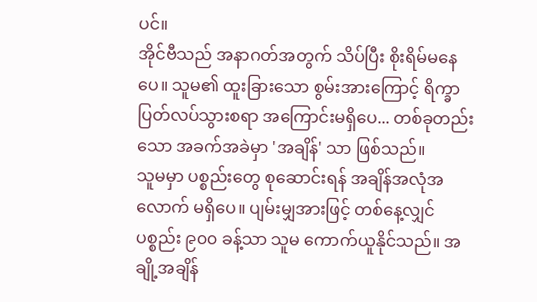ပင်။
အိုင်ဗီသည် အနာဂတ်အတွက် သိပ်ပြီး စိုးရိမ်မနေပေ။ သူမ၏ ထူးခြားသော စွမ်းအားကြောင့် ရိက္ခာ ပြတ်လပ်သွားစရာ အကြောင်းမရှိပေ... တစ်ခုတည်းသော အခက်အခဲမှာ 'အချိန်' သာ ဖြစ်သည်။
သူမမှာ ပစ္စည်းတွေ စုဆောင်းရန် အချိန်အလုံအလောက် မရှိပေ။ ပျမ်းမျှအားဖြင့် တစ်နေ့လျှင် ပစ္စည်း ၉၀၀ ခန့်သာ သူမ ကောက်ယူနိုင်သည်။ အချို့အချိန်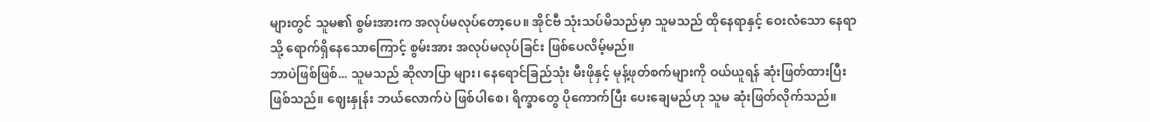များတွင် သူမ၏ စွမ်းအားက အလုပ်မလုပ်တော့ပေ။ အိုင်ဗီ သုံးသပ်မိသည်မှာ သူမသည် ထိုနေရာနှင့် ဝေးလံသော နေရာသို့ ရောက်ရှိနေသောကြောင့် စွမ်းအား အလုပ်မလုပ်ခြင်း ဖြစ်ပေလိမ့်မည်။
ဘာပဲဖြစ်ဖြစ်... သူမသည် ဆိုလာပြာ များ၊ နေရောင်ခြည်သုံး မီးဖိုနှင့် မုန့်ဖုတ်စက်များကို ဝယ်ယူရန် ဆုံးဖြတ်ထားပြီး ဖြစ်သည်။ ဈေးနှုန်း ဘယ်လောက်ပဲ ဖြစ်ပါစေ၊ ရိက္ခာတွေ ပိုကောက်ပြီး ပေးချေမည်ဟု သူမ ဆုံးဖြတ်လိုက်သည်။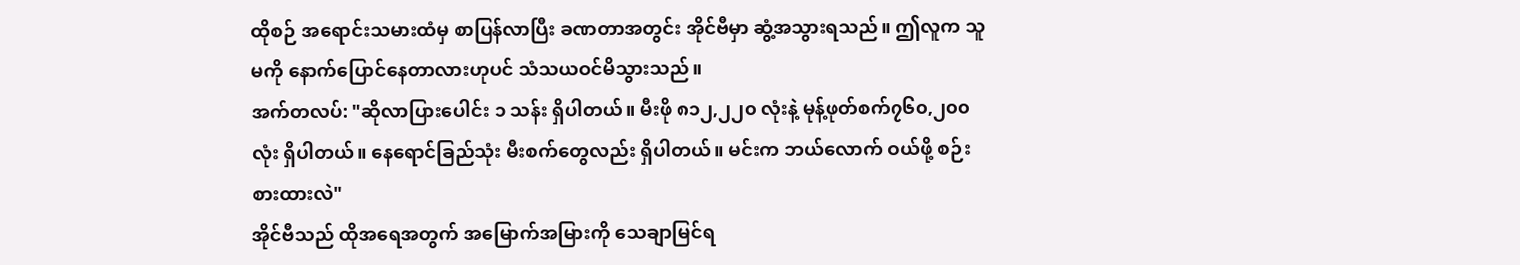ထိုစဉ် အရောင်းသမားထံမှ စာပြန်လာပြီး ခဏတာအတွင်း အိုင်ဗီမှာ ဆွံ့အသွားရသည်။ ဤလူက သူမကို နောက်ပြောင်နေတာလားဟုပင် သံသယဝင်မိသွားသည်။
အက်တလပ်: "ဆိုလာပြားပေါင်း ၁ သန်း ရှိပါတယ်။ မီးဖို ၈၁၂,၂၂၀ လုံးနဲ့ မုန့်ဖုတ်စက်၇၆၀,၂၀၀ လုံး ရှိပါတယ်။ နေရောင်ခြည်သုံး မီးစက်တွေလည်း ရှိပါတယ်။ မင်းက ဘယ်လောက် ဝယ်ဖို့ စဉ်းစားထားလဲ"
အိုင်ဗီသည် ထိုအရေအတွက် အမြောက်အမြားကို သေချာမြင်ရ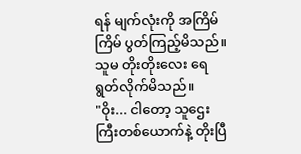ရန် မျက်လုံးကို အကြိမ်ကြိမ် ပွတ်ကြည့်မိသည်။ သူမ တိုးတိုးလေး ရေရွတ်လိုက်မိသည်။
"ဝိုး... ငါတော့ သူဌေးကြီးတစ်ယောက်နဲ့ တိုးပြီ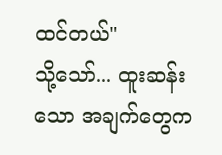ထင်တယ်"
သို့သော်... ထူးဆန်းသော အချက်တွေက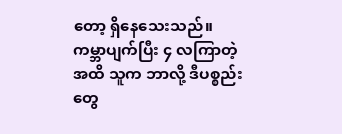တော့ ရှိနေသေးသည်။ ကမ္ဘာပျက်ပြီး ၄ လကြာတဲ့အထိ သူက ဘာလို့ ဒီပစ္စည်းတွေ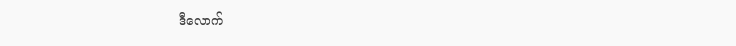ဒီလောက်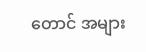တောင် အများ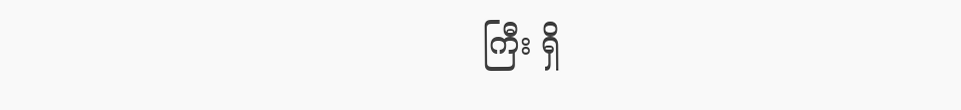ကြီး ရှိ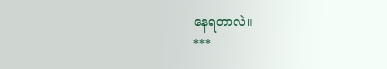နေရတာလဲ။
***